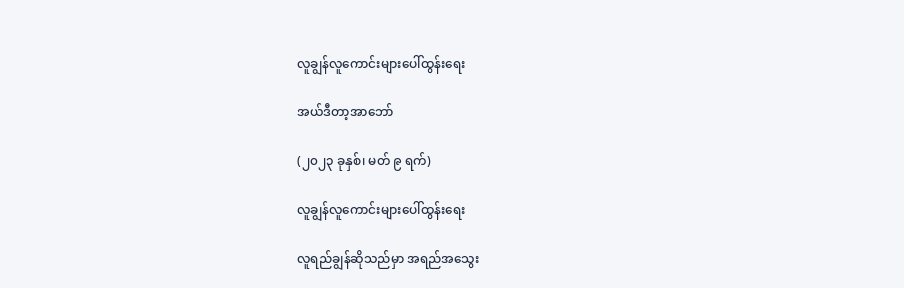လူချွန်လူကောင်းများပေါ်ထွန်းရေး

အယ်ဒီတာ့အာဘော်

(၂၀၂၃ ခုနှစ်၊ မတ် ၉ ရက်)

လူချွန်လူကောင်းများပေါ်ထွန်းရေး

လူရည်ချွန်ဆိုသည်မှာ အရည်အသွေး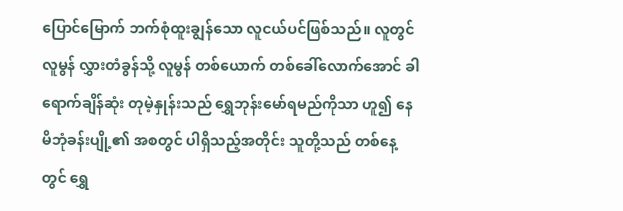ပြောင်မြောက် ဘက်စုံထူးချွန်သော လူငယ်ပင်ဖြစ်သည်။ လူတွင်လူမွန် လွှားတံခွန်သို့ လူမွန် တစ်ယောက် တစ်ခေါ်လောက်အောင် ခါရောက်ချိန်ဆုံး တုမဲ့နှုန်းသည် ရွှေဘုန်းမော်ရမည်ကိုသာ ဟူ၍ နေမိဘုံခန်းပျို့၏ အစတွင် ပါရှိသည့်အတိုင်း သူတို့သည် တစ်နေ့တွင် ရွှေ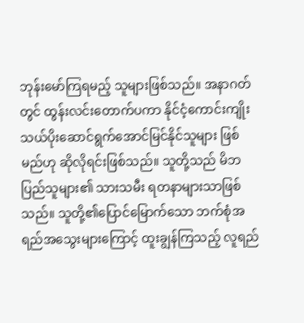ဘုန်းမော်ကြရမည့် သူများဖြစ်သည်။ အနာဂတ်တွင် ထွန်းလင်းတောက်ပကာ နိုင်ငံ့ကောင်းကျိုး သယ်ပိုးဆောင်ရွက်အောင်မြင်နိုင်သူများ ဖြစ်မည်ဟု ဆိုလိုရင်းဖြစ်သည်။ သူတို့သည် မိဘပြည်သူများ၏ သားသမီး ရတနာများသာဖြစ်သည်။ သူတို့၏ပြောင်မြောက်သော ဘက်စုံအရည်အသွေးများကြောင့် ထူးချွန်ကြသည့် လူရည်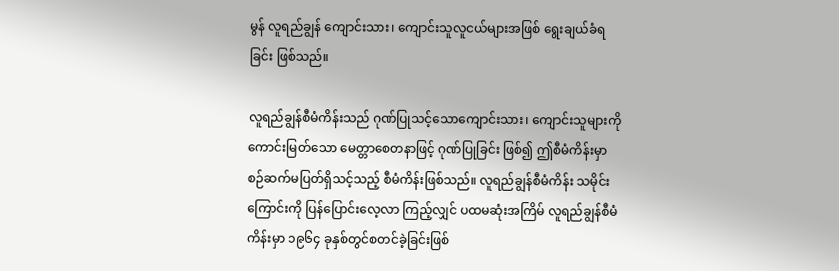မွန် လူရည်ချွန် ကျောင်းသား၊ ကျောင်းသူလူငယ်များအဖြစ် ရွေးချယ်ခံရခြင်း ဖြစ်သည်။

လူရည်ချွန်စီမံကိန်းသည် ဂုဏ်ပြုသင့်သောကျောင်းသား၊ ကျောင်းသူများကို ကောင်းမြတ်သော မေတ္တာစေတနာဖြင့် ဂုဏ်ပြုခြင်း ဖြစ်၍ ဤစီမံကိန်းမှာ စဉ်ဆက်မပြတ်ရှိသင့်သည့် စီမံကိန်းဖြစ်သည်။ လူရည်ချွန်စီမံကိန်း သမိုင်းကြောင်းကို ပြန်ပြောင်းလေ့လာ ကြည့်လျှင် ပထမဆုံးအကြိမ် လူရည်ချွန်စီမံကိန်းမှာ ၁၉၆၄ ခုနှစ်တွင်စတင်ခဲ့ခြင်းဖြစ်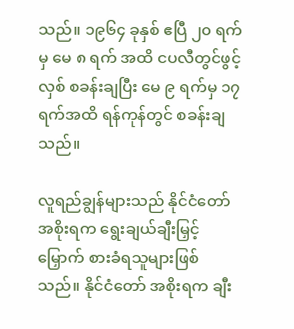သည်။ ၁၉၆၄ ခုနှစ် ဧပြီ ၂၀ ရက်မှ မေ ၈ ရက် အထိ ငပလီတွင်ဖွင့်လှစ် စခန်းချပြီး မေ ၉ ရက်မှ ၁၇ ရက်အထိ ရန်ကုန်တွင် စခန်းချသည်။

လူရည်ချွန်များသည် နိုင်ငံတော်အစိုးရက ရွေးချယ်ချီးမြှင့်မြှောက် စားခံရသူများဖြစ်သည်။ နိုင်ငံတော် အစိုးရက ချီး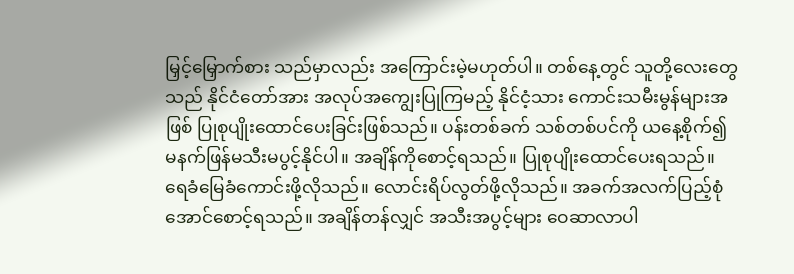မြှင့်မြှောက်စား သည်မှာလည်း အကြောင်းမဲ့မဟုတ်ပါ။ တစ်နေ့တွင် သူတို့လေးတွေသည် နိုင်ငံတော်အား အလုပ်အကျွေးပြုကြမည့် နိုင်ငံ့သား ကောင်းသမီးမွန်များအဖြစ် ပြုစုပျိုးထောင်ပေးခြင်းဖြစ်သည်။ ပန်းတစ်ခက် သစ်တစ်ပင်ကို ယနေ့စိုက်၍ မနက်ဖြန်မသီးမပွင့်နိုင်ပါ။ အချိန်ကိုစောင့်ရသည်။ ပြုစုပျိုးထောင်ပေးရသည်။ ရေခံမြေခံကောင်းဖို့လိုသည်။ လောင်းရိပ်လွတ်ဖို့လိုသည်။ အခက်အလက်ပြည့်စုံ အောင်စောင့်ရသည်။ အချိန်တန်လျှင် အသီးအပွင့်များ ဝေဆာလာပါ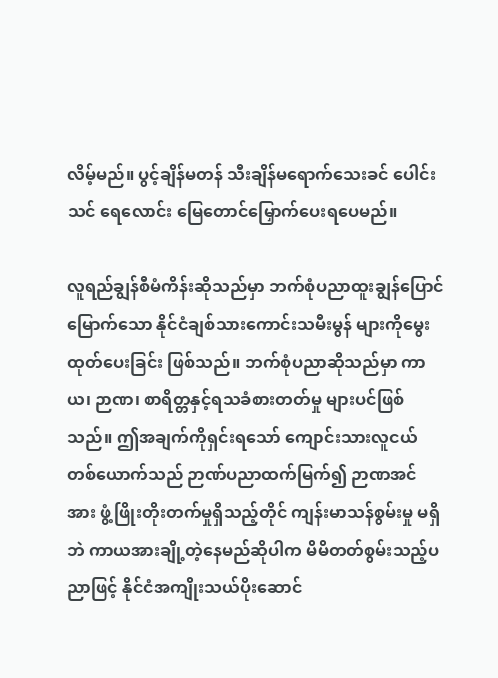လိမ့်မည်။ ပွင့်ချိန်မတန် သီးချိန်မရောက်သေးခင် ပေါင်းသင် ရေလောင်း မြေတောင်မြှောက်ပေးရပေမည်။

လူရည်ချွန်စီမံကိန်းဆိုသည်မှာ ဘက်စုံပညာထူးချွန်ပြောင်မြောက်သော နိုင်ငံချစ်သားကောင်းသမီးမွန် များကိုမွေးထုတ်ပေးခြင်း ဖြစ်သည်။ ဘက်စုံပညာဆိုသည်မှာ ကာယ၊ ဉာဏ၊ စာရိတ္တနှင့်ရသခံစားတတ်မှု များပင်ဖြစ်သည်။ ဤအချက်ကိုရှင်းရသော် ကျောင်းသားလူငယ်တစ်ယောက်သည် ဉာဏ်ပညာထက်မြက်၍ ဉာဏအင်အား ဖွံ့ဖြိုးတိုးတက်မှုရှိသည့်တိုင် ကျန်းမာသန်စွမ်းမှု မရှိဘဲ ကာယအားချို့တဲ့နေမည်ဆိုပါက မိမိတတ်စွမ်းသည့်ပညာဖြင့် နိုင်ငံအကျိုးသယ်ပိုးဆောင်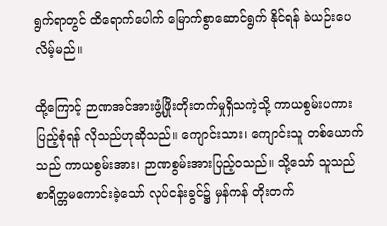ရွက်ရာတွင် ထိရောက်ပေါက် မြောက်စွာဆောင်ရွက် နိုင်ရန် ခဲယဉ်းပေလိမ့်မည်။

ထို့ကြောင့် ဉာဏအင်အားဖွံ့ဖြိုးတိုးတက်မှုရှိသကဲ့သို့ ကာယစွမ်းပကားပြည့်စုံရန် လိုသည်ဟုဆိုသည်။ ကျောင်းသား၊ ကျောင်းသူ တစ်ယောက်သည် ကာယစွမ်းအား၊ ဉာဏစွမ်းအားပြည့်ဝသည်။ သို့သော် သူသည် စာရိတ္တမကောင်းခဲ့သော် လုပ်ငန်းခွင်၌ မှန်ကန် တိုးတက်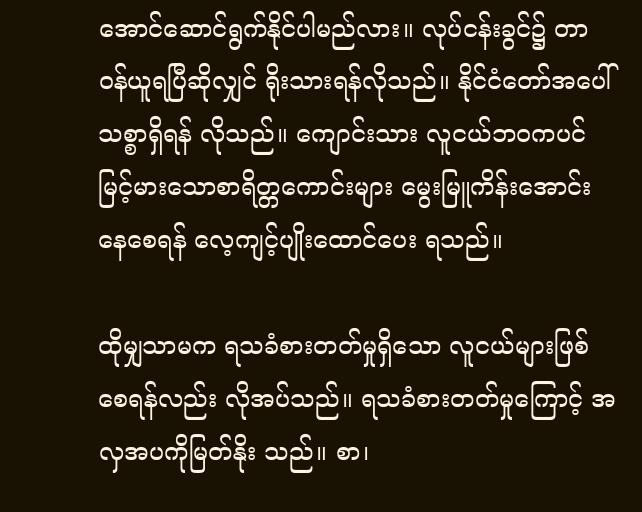အောင်ဆောင်ရွက်နိုင်ပါမည်လား။ လုပ်ငန်းခွင်၌ တာဝန်ယူရပြီဆိုလျှင် ရိုးသားရန်လိုသည်။ နိုင်ငံတော်အပေါ် သစ္စာရှိရန် လိုသည်။ ကျောင်းသား လူငယ်ဘဝကပင် မြင့်မားသောစာရိတ္တကောင်းများ မွေးမြူကိန်းအောင်းနေစေရန် လေ့ကျင့်ပျိုးထောင်ပေး ရသည်။

ထိုမျှသာမက ရသခံစားတတ်မှုရှိသော လူငယ်များဖြစ်စေရန်လည်း လိုအပ်သည်။ ရသခံစားတတ်မှုကြောင့် အလှအပကိုမြတ်နိုး သည်။ စာ၊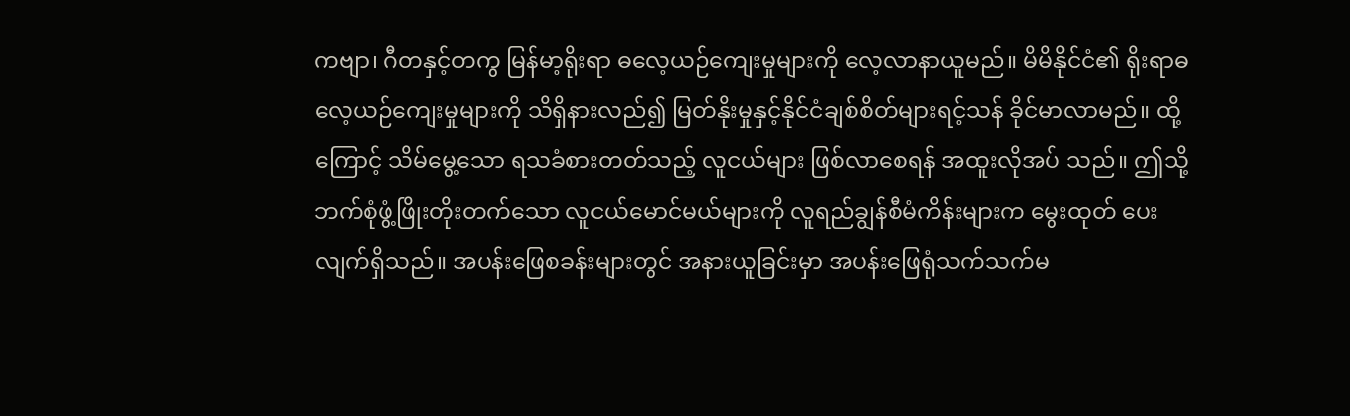ကဗျာ၊ ဂီတနှင့်တကွ မြန်မာ့ရိုးရာ ဓလေ့ယဉ်ကျေးမှုများကို လေ့လာနာယူမည်။ မိမိနိုင်ငံ၏ ရိုးရာဓလေ့ယဉ်ကျေးမှုများကို သိရှိနားလည်၍ မြတ်နိုးမှုနှင့်နိုင်ငံချစ်စိတ်များရင့်သန် ခိုင်မာလာမည်။ ထို့ကြောင့် သိမ်မွေ့သော ရသခံစားတတ်သည့် လူငယ်များ ဖြစ်လာစေရန် အထူးလိုအပ် သည်။ ဤသို့ဘက်စုံဖွံ့ဖြိုးတိုးတက်သော လူငယ်မောင်မယ်များကို လူရည်ချွန်စီမံကိန်းများက မွေးထုတ် ပေးလျက်ရှိသည်။ အပန်းဖြေစခန်းများတွင် အနားယူခြင်းမှာ အပန်းဖြေရုံသက်သက်မ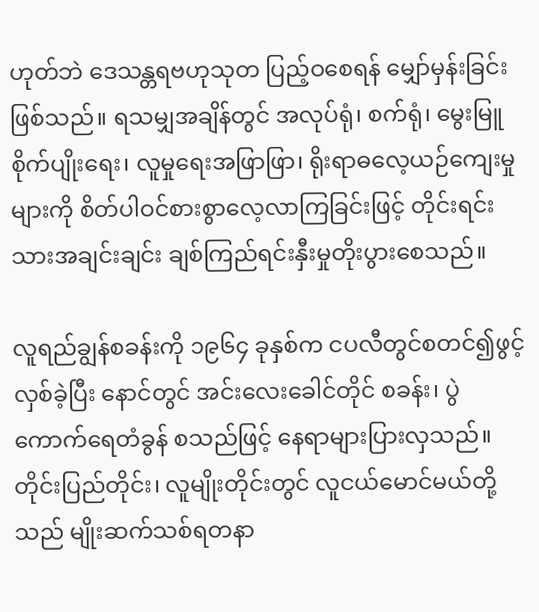ဟုတ်ဘဲ ဒေသန္တရဗဟုသုတ ပြည့်ဝစေရန် မျှော်မှန်းခြင်းဖြစ်သည်။ ရသမျှအချိန်တွင် အလုပ်ရုံ၊ စက်ရုံ၊ မွေးမြူစိုက်ပျိုးရေး၊ လူမှုရေးအဖြာဖြာ၊ ရိုးရာဓလေ့ယဉ်ကျေးမှုများကို စိတ်ပါဝင်စားစွာလေ့လာကြခြင်းဖြင့် တိုင်းရင်းသားအချင်းချင်း ချစ်ကြည်ရင်းနှီးမှုတိုးပွားစေသည်။

လူရည်ချွန်စခန်းကို ၁၉၆၄ ခုနှစ်က ငပလီတွင်စတင်၍ဖွင့်လှစ်ခဲ့ပြီး နောင်တွင် အင်းလေးခေါင်တိုင် စခန်း၊ ပွဲကောက်ရေတံခွန် စသည်ဖြင့် နေရာများပြားလှသည်။ တိုင်းပြည်တိုင်း၊ လူမျိုးတိုင်းတွင် လူငယ်မောင်မယ်တို့သည် မျိုးဆက်သစ်ရတနာ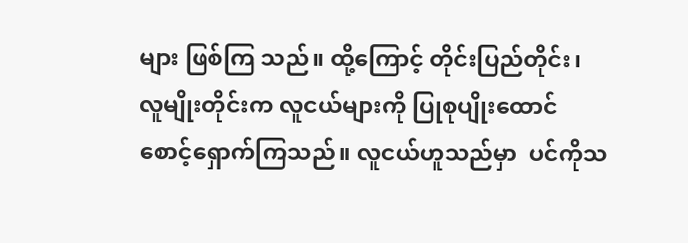များ ဖြစ်ကြ သည်။ ထို့ကြောင့် တိုင်းပြည်တိုင်း၊ လူမျိုးတိုင်းက လူငယ်များကို ပြုစုပျိုးထောင်စောင့်ရှောက်ကြသည်။ လူငယ်ဟူသည်မှာ  ပင်ကိုသ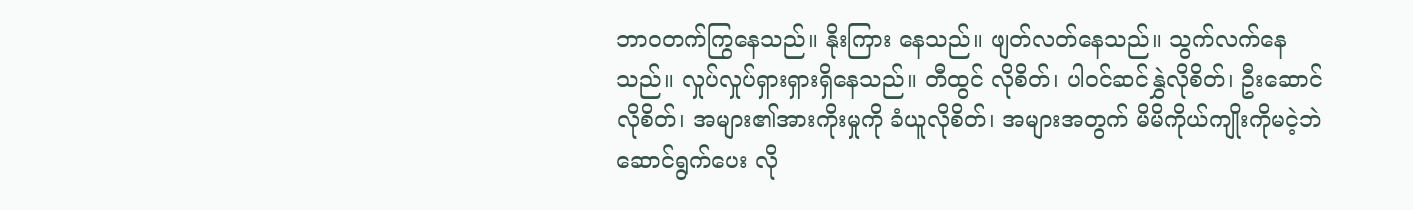ဘာဝတက်ကြွနေသည်။ နိုးကြား နေသည်။ ဖျတ်လတ်နေသည်။ သွက်လက်နေသည်။ လှုပ်လှုပ်ရှားရှားရှိနေသည်။ တီထွင် လိုစိတ်၊ ပါဝင်ဆင်နွှဲလိုစိတ်၊ ဦးဆောင်လိုစိတ်၊ အများ၏အားကိုးမှုကို ခံယူလိုစိတ်၊ အများအတွက် မိမိကိုယ်ကျိုးကိုမငဲ့ဘဲ ဆောင်ရွက်ပေး လို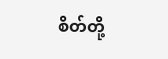စိတ်တို့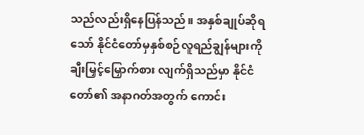သည်လည်းရှိနေပြန်သည်။ အနှစ်ချုပ်ဆိုရသော် နိုင်ငံတော်မှနှစ်စဉ်လူရည်ချွန်များကို ချီးမြှင့်မြှောက်စား လျက်ရှိသည်မှာ နိုင်ငံတော်၏ အနာဂတ်အတွက် ကောင်း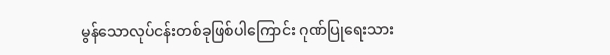မွန်သောလုပ်ငန်းတစ်ခုဖြစ်ပါကြောင်း ဂုဏ်ပြုရေးသား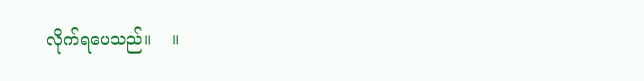လိုက်ရပေသည်။    ။